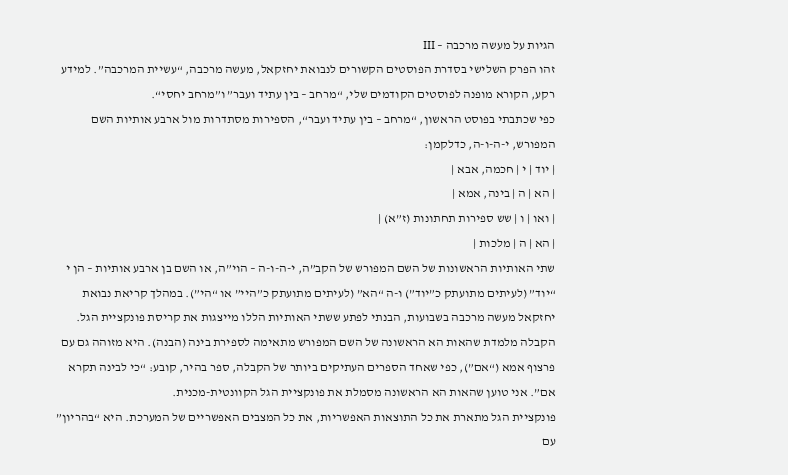הגיות על מעשה מרכבה – III
זהו הפרק השלישי בסדרת הפוסטים הקשורים לנבואת יחזקאל, מעשה מרכבה, “עשיית המרכבה”. למידע רקע, הקורא מופנה לפוסטים הקודמים שלי, “מרחב – בין עתיד ועבר” ו”מרחב יחסי“.
כפי שכתבתי בפוסט הראשון, “מרחב – בין עתיד ועבר“, הספירות מסתדרות מול ארבע אותיות השם המפורש, י-ה-ו-ה, כדלקמן:
| יוד | י | חכמה, אבא |
| הא | ה | בינה, אמא |
| ואו | ו | שש ספירות תחתונות (ז”א) |
| הא | ה | מלכות |
שתי האותיות הראשונות של השם המפורש של הקב”ה, י-ה-ו-ה – הוי”ה, או השם בן ארבע אותיות – הן י “יוד” (לעיתים מתועתק כ”יוד”) ו-ה “הא” (לעיתים מתועתק כ”היי” או “הי”). במהלך קריאת נבואת יחזקאל מעשה מרכבה בשבועות, הבנתי לפתע ששתי האותיות הללו מייצגות את קריסת פונקציית הגל.
הקבלה מלמדת שהאות הא הראשונה של השם המפורש מתאימה לספירת בינה (הבנה). היא מזוהה גם עם פרצוף אמא (“אם”), כפי שאחד הספרים העתיקים ביותר של הקבלה, ספר בהיר, קובע: “כי לבינה תקרא אם”. אני טוען שהאות הא הראשונה מסמלת את פונקציית הגל הקוונטית-מכנית.
פונקציית הגל מתארת את כל התוצאות האפשריות, את כל המצבים האפשריים של המערכת. היא “בהריון” עם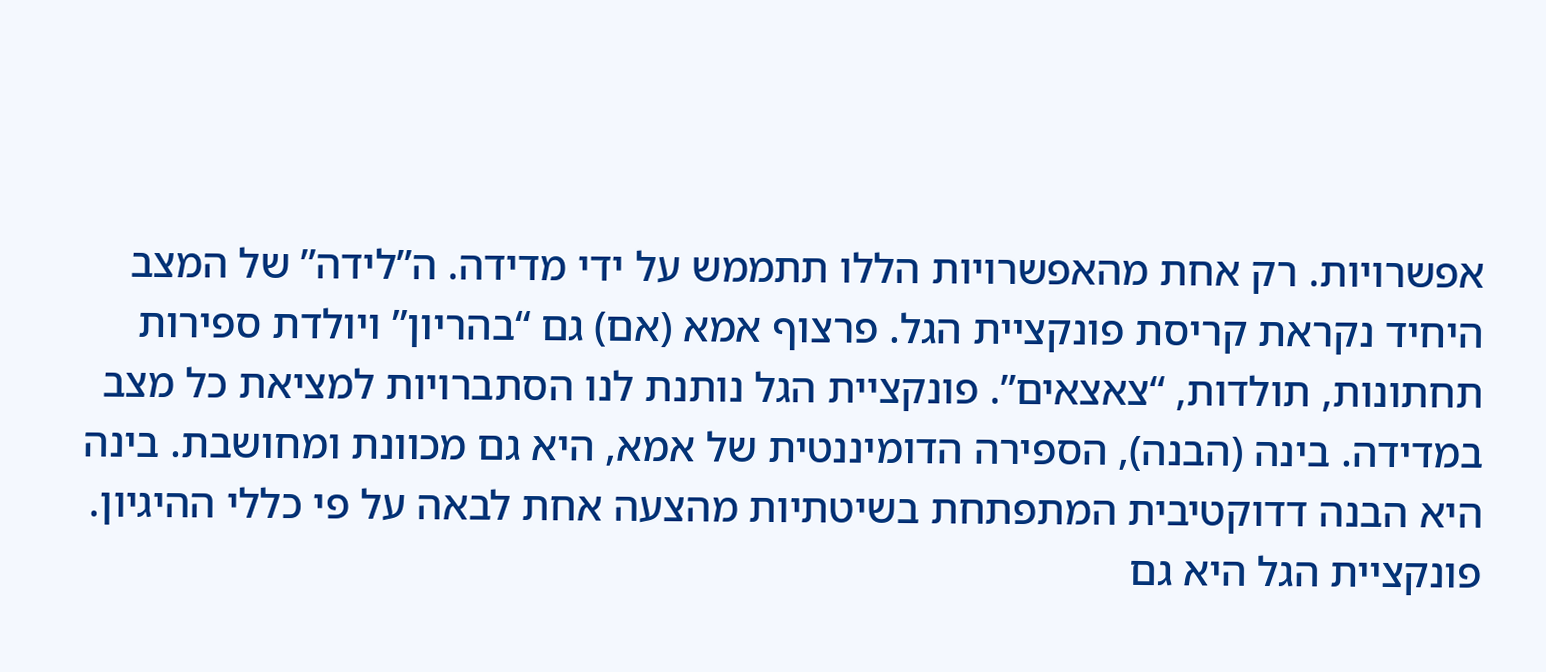אפשרויות. רק אחת מהאפשרויות הללו תתממש על ידי מדידה. ה”לידה” של המצב היחיד נקראת קריסת פונקציית הגל. פרצוף אמא (אם) גם “בהריון” ויולדת ספירות תחתונות, תולדות, “צאצאים”. פונקציית הגל נותנת לנו הסתברויות למציאת כל מצב במדידה. בינה (הבנה), הספירה הדומיננטית של אמא, היא גם מכוונת ומחושבת. בינה היא הבנה דדוקטיבית המתפתחת בשיטתיות מהצעה אחת לבאה על פי כללי ההיגיון. פונקציית הגל היא גם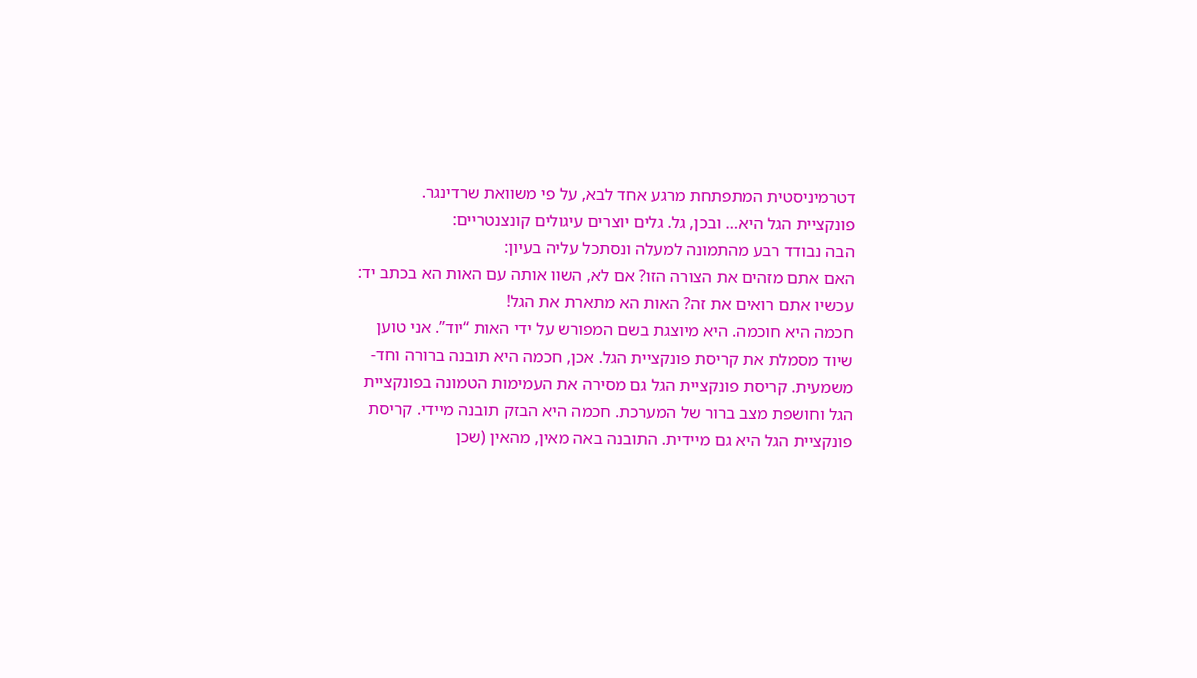דטרמיניסטית המתפתחת מרגע אחד לבא, על פי משוואת שרדינגר.
פונקציית הגל היא… ובכן, גל. גלים יוצרים עיגולים קונצנטריים:
הבה נבודד רבע מהתמונה למעלה ונסתכל עליה בעיון:
האם אתם מזהים את הצורה הזו? אם לא, השוו אותה עם האות הא בכתב יד:
עכשיו אתם רואים את זה? האות הא מתארת את הגל!
חכמה היא חוכמה. היא מיוצגת בשם המפורש על ידי האות “יוד”. אני טוען שיוד מסמלת את קריסת פונקציית הגל. אכן, חכמה היא תובנה ברורה וחד-משמעית. קריסת פונקציית הגל גם מסירה את העמימות הטמונה בפונקציית הגל וחושפת מצב ברור של המערכת. חכמה היא הבזק תובנה מיידי. קריסת פונקציית הגל היא גם מיידית. התובנה באה מאין, מהאין (שכן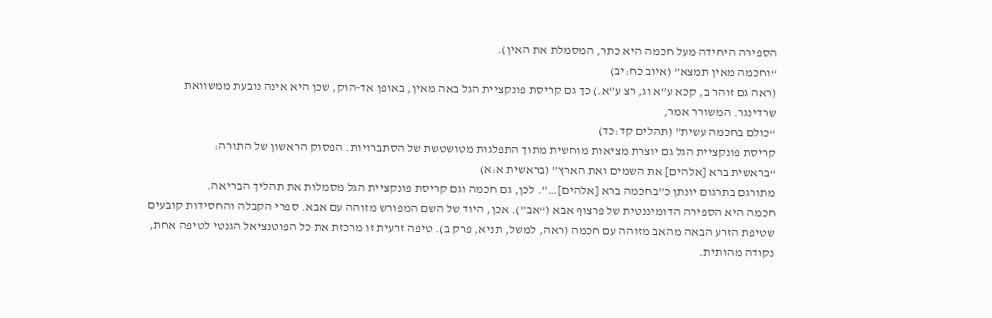הספירה היחידה מעל חכמה היא כתר, המסמלת את האין).
“וחכמה מאין תמצא” (איוב כח:יב)
(ראה גם זוהר ב, קכא ע”א וג, רצ ע”א.) כך גם קריסת פונקציית הגל באה מאין, באופן אד-הוק, שכן היא אינה נובעת ממשוואת שרדינגר. המשורר אמר,
“כולם בחכמה עשית” (תהלים קד:כד)
קריסת פונקציית הגל גם יוצרת מציאות מוחשית מתוך התפלגות מטושטשת של הסתברויות. הפסוק הראשון של התורה:
“בראשית ברא [אלהים] את השמים ואת הארץ” (בראשית א:א)
מתורגם בתרגום יונתן כ”בחכמה ברא [אלהים]…”. לכן, גם חכמה וגם קריסת פונקציית הגל מסמלות את תהליך הבריאה.
חכמה היא הספירה הדומיננטית של פרצוף אבא (“אב”). אכן, היוד של השם המפורש מזוהה עם אבא. ספרי הקבלה והחסידות קובעים שטיפת הזרע הבאה מהאב מזוהה עם חכמה (ראה, למשל, תניא, פרק ב). טיפה זרעית זו מרכזת את כל הפוטנציאל הגנטי לטיפה אחת, נקודה מהותית.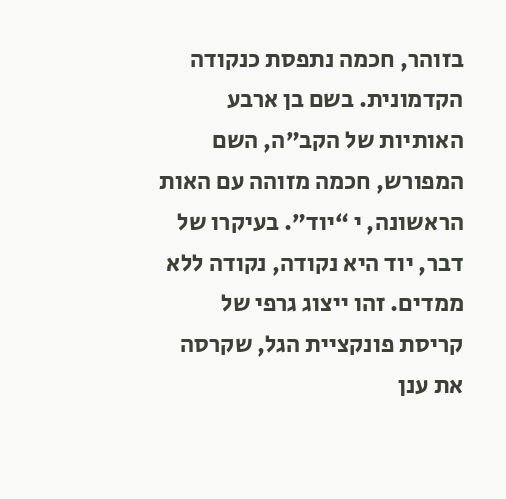בזוהר, חכמה נתפסת כנקודה הקדמונית. בשם בן ארבע האותיות של הקב”ה, השם המפורש, חכמה מזוהה עם האות הראשונה, י “יוד”. בעיקרו של דבר, יוד היא נקודה, נקודה ללא ממדים. זהו ייצוג גרפי של קריסת פונקציית הגל, שקרסה את ענן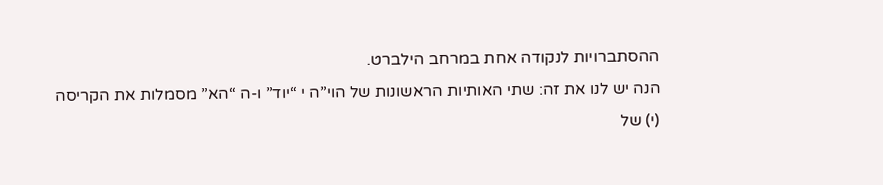ההסתברויות לנקודה אחת במרחב הילברט.
הנה יש לנו את זה: שתי האותיות הראשונות של הוי”ה י “יוד” ו-ה “הא” מסמלות את הקריסה (י) של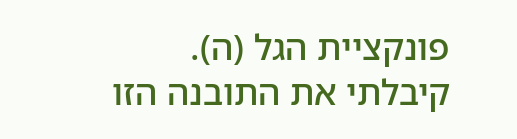פונקציית הגל (ה).
קיבלתי את התובנה הזו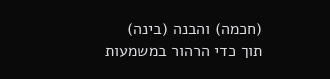(חכמה) והבנה (בינה) תוך כדי הרהור במשמעות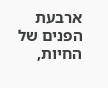ארבעת הפנים של החיות,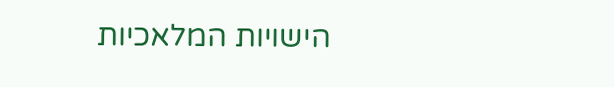הישויות המלאכיות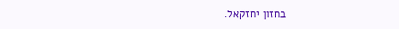בחזון יחזקאל.